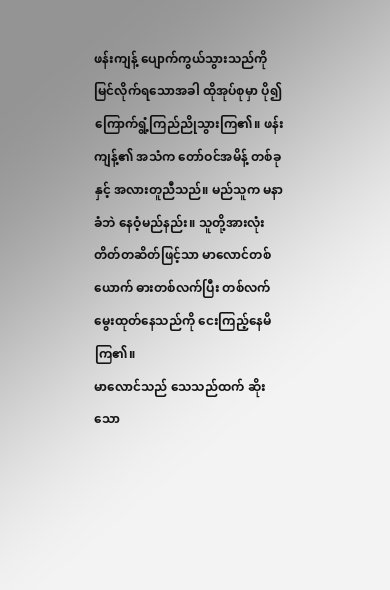ဖန်းကျန့် ပျောက်ကွယ်သွားသည်ကို မြင်လိုက်ရသောအခါ ထိုအုပ်စုမှာ ပို၍ ကြောက်ရွံ့ကြည်ညိုသွားကြ၏။ ဖန်းကျန့်၏ အသံက တော်ဝင်အမိန့် တစ်ခုနှင့် အလားတူညီသည်။ မည်သူက မနာခံဘဲ နေဝံ့မည်နည်း။ သူတို့အားလုံး တိတ်တဆိတ်ဖြင့်သာ မာလောင်တစ်ယောက် ဓားတစ်လက်ပြီး တစ်လက်မွေးထုတ်နေသည်ကို ငေးကြည့်နေမိကြ၏။
မာလောင်သည် သေသည်ထက် ဆိုးသော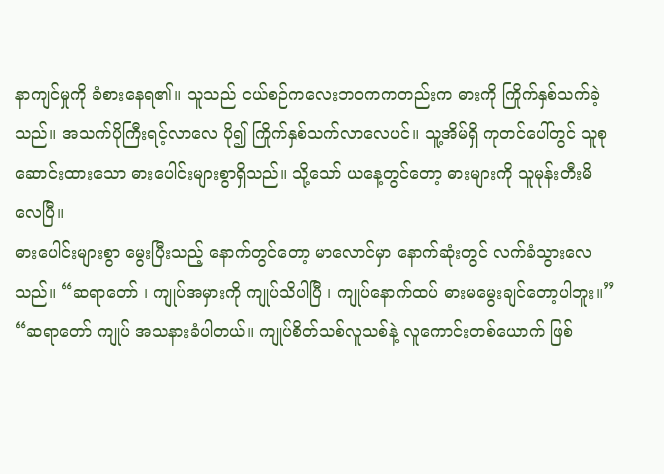နာကျင်မှုကို ခံစားနေရ၏။ သူသည် ငယ်စဉ်ကလေးဘဝကကတည်းက ဓားကို ကြိုက်နှစ်သက်ခဲ့သည်။ အသက်ပိုကြီးရင့်လာလေ ပို၍ ကြိုက်နှစ်သက်လာလေပင်။ သူ့အိမ်ရှိ ကုတင်ပေါ်တွင် သူစုဆောင်းထားသော ဓားပေါင်းများစွာရှိသည်။ သို့သော် ယနေ့တွင်တော့ ဓားများကို သူမုန်းတီးမိလေပြီ။
ဓားပေါင်းများစွာ မွေးပြီးသည့် နောက်တွင်တော့ မာလောင်မှာ နောက်ဆုံးတွင် လက်ခံသွားလေသည်။ “ဆရာတော် ၊ ကျုပ်အမှားကို ကျုပ်သိပါပြီ ၊ ကျုပ်နောက်ထပ် ဓားမမွေးချင်တော့ပါဘူး။”
“ဆရာတော် ကျုပ် အသနားခံပါတယ်။ ကျုပ်စိတ်သစ်လူသစ်နဲ့ လူကောင်းတစ်ယောက် ဖြစ်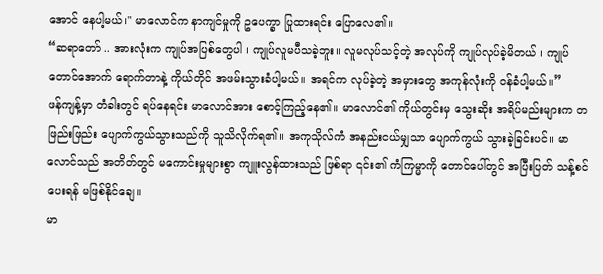အောင် နေပါ့မယ်၊" မာလောင်က နာကျင်မှုကို ဥပေက္ခာ ပြုထားရင်း ပြောလေ၏။
“ဆရာတော် .. အားလုံးက ကျုပ်အပြစ်တွေပါ ၊ ကျုပ်လူမပီသခဲ့ဘူး။ လူမလုပ်သင့်တဲ့ အလုပ်ကို ကျုပ်လုပ်ခဲ့မိတယ် ၊ ကျုပ်တောင်အောက် ရောက်တာနဲ့ ကိုယ်တိုင် အဖမ်းသွားခံပါ့မယ်။ အရင်က လုပ်ခဲ့တဲ့ အမှားတွေ အကုန်လုံးကို ဝန်ခံပါ့မယ်။”
ဖန်ကျန့်မှာ တံခါးတွင် ရပ်နေရင်း မာလောင်အား စောင့်ကြည့်နေ၏။ မာလောင်၏ ကိုယ်တွင်းမှ သွေးဆိုး အရိပ်မည်းများက တဖြည်းဖြည်း ပျောက်ကွယ်သွားသည်ကို သူသိလိုက်ရ၏။ အကုသိုလ်ကံ အနည်းငယ်မျှသာ ပျောက်ကွယ် သွားခဲ့ခြင်းပင်။ မာလောင်သည် အတိတ်တွင် မကောင်းမှုများစွာ ကျူးလွန်ထားသည် ဖြစ်ရာ ၎င်း၏ ကံကြမ္မာကို တောင်ပေါ်တွင် အပြီးပြတ် သန့်စင်ပေးရန် မဖြစ်နိုင်ချေ။
မာ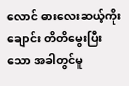လောင် ဓားလေးဆယ့်ကိုးချောင်း တိတိမွေးပြီးသော အခါတွင်မူ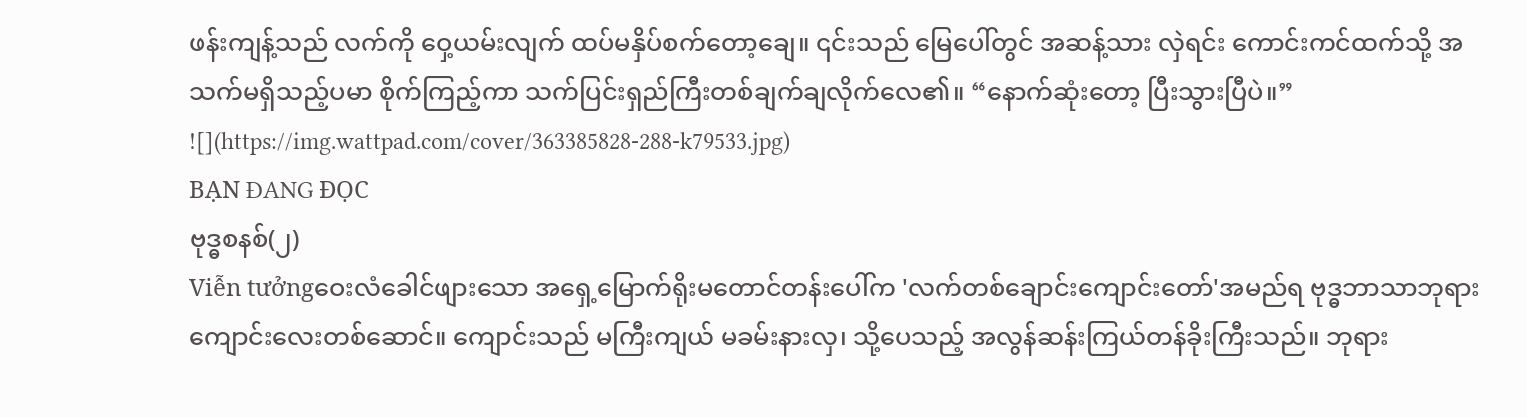ဖန်းကျန့်သည် လက်ကို ဝှေ့ယမ်းလျက် ထပ်မနှိပ်စက်တော့ချေ။ ၎င်းသည် မြေပေါ်တွင် အဆန့်သား လှဲရင်း ကောင်းကင်ထက်သို့ အသက်မရှိသည့်ပမာ စိုက်ကြည့်ကာ သက်ပြင်းရှည်ကြီးတစ်ချက်ချလိုက်လေ၏။ “နောက်ဆုံးတော့ ပြီးသွားပြီပဲ။”
![](https://img.wattpad.com/cover/363385828-288-k79533.jpg)
BẠN ĐANG ĐỌC
ဗုဒ္ဓစနစ်(၂)
Viễn tưởngဝေးလံခေါင်ဖျားသော အရှေ့မြောက်ရိုးမတောင်တန်းပေါ်က 'လက်တစ်ချောင်းကျောင်းတော်'အမည်ရ ဗုဒ္ဓဘာသာဘုရားကျောင်းလေးတစ်ဆောင်။ ကျောင်းသည် မကြီးကျယ် မခမ်းနားလှ၊ သို့ပေသည့် အလွန်ဆန်းကြယ်တန်ခိုးကြီးသည်။ ဘုရား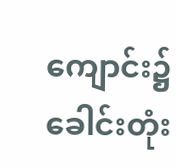ကျောင်း၌ ခေါင်းတုံး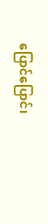ပြောင်ပြောင်၊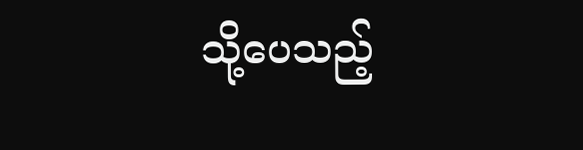သို့ပေသည့်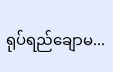ရုပ်ရည်ချောမ...